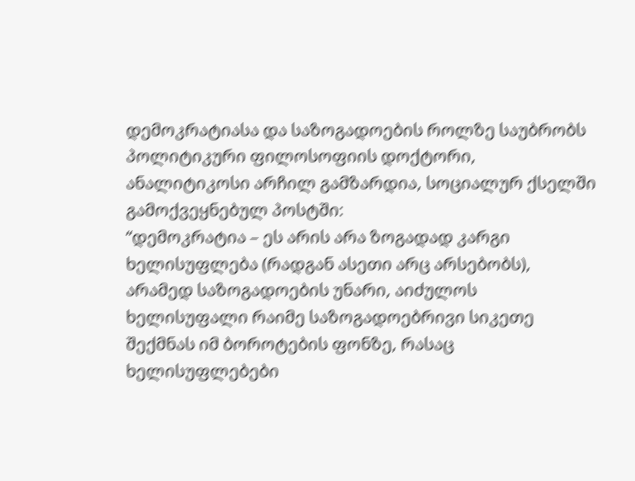დემოკრატიასა და საზოგადოების როლზე საუბრობს პოლიტიკური ფილოსოფიის დოქტორი, ანალიტიკოსი არჩილ გამზარდია, სოციალურ ქსელში გამოქვეყნებულ პოსტში:
“დემოკრატია – ეს არის არა ზოგადად კარგი ხელისუფლება (რადგან ასეთი არც არსებობს), არამედ საზოგადოების უნარი, აიძულოს ხელისუფალი რაიმე საზოგადოებრივი სიკეთე შექმნას იმ ბოროტების ფონზე, რასაც ხელისუფლებები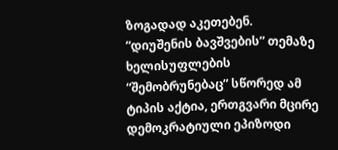ზოგადად აკეთებენ.
“დიუშენის ბავშვების” თემაზე ხელისუფლების “შემობრუნებაც” სწორედ ამ ტიპის აქტია, ერთგვარი მცირე დემოკრატიული ეპიზოდი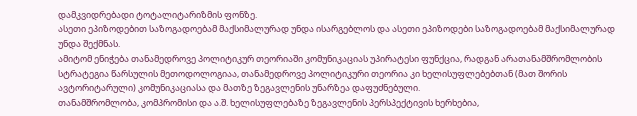დამკვიდრებადი ტოტალიტარიზმის ფონზე.
ასეთი ეპიზოდებით საზოგადოებამ მაქსიმალურად უნდა ისარგებლოს და ასეთი ეპიზოდები საზოგადოებამ მაქსიმალურად უნდა შექმნას.
ამიტომ ენიჭება თანამედროვე პოლიტიკურ თეორიაში კომუნიკაციას უპირატესი ფუნქცია, რადგან არათანამშრომლობის სტრატეგია წარსულის მეთოდოლოგიაა, თანამედროვე პოლიტიკური თეორია კი ხელისუფლებებთან (მათ შორის ავტორიტარული) კომუნიკაციასა და მათზე ზეგავლენის უნარზეა დაფუძნებული.
თანამშრომლობა, კომპრომისი და ა.შ. ხელისუფლებაზე ზეგავლენის პერსპექტივის ხერხებია,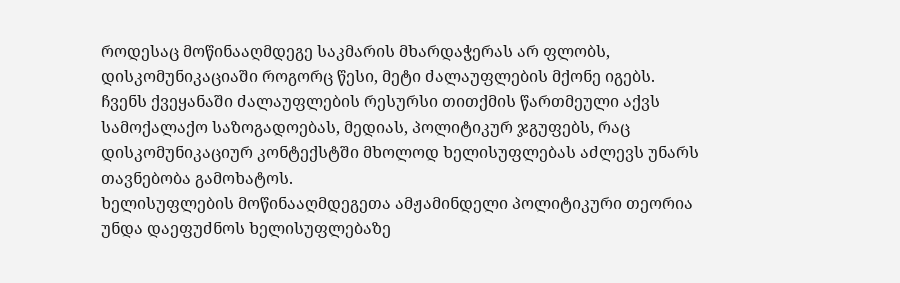როდესაც მოწინააღმდეგე საკმარის მხარდაჭერას არ ფლობს, დისკომუნიკაციაში როგორც წესი, მეტი ძალაუფლების მქონე იგებს.
ჩვენს ქვეყანაში ძალაუფლების რესურსი თითქმის წართმეული აქვს სამოქალაქო საზოგადოებას, მედიას, პოლიტიკურ ჯგუფებს, რაც დისკომუნიკაციურ კონტექსტში მხოლოდ ხელისუფლებას აძლევს უნარს თავნებობა გამოხატოს.
ხელისუფლების მოწინააღმდეგეთა ამჟამინდელი პოლიტიკური თეორია უნდა დაეფუძნოს ხელისუფლებაზე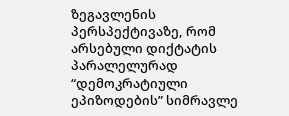ზეგავლენის პერსპექტივაზე, რომ არსებული დიქტატის პარალელურად “დემოკრატიული ეპიზოდების” სიმრავლე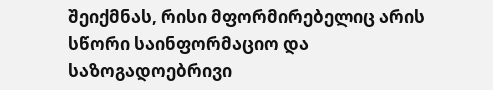შეიქმნას, რისი მფორმირებელიც არის სწორი საინფორმაციო და საზოგადოებრივი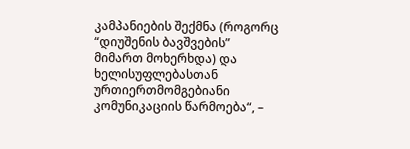კამპანიების შექმნა (როგორც “დიუშენის ბავშვების” მიმართ მოხერხდა) და ხელისუფლებასთან ურთიერთმომგებიანი კომუნიკაციის წარმოება“, –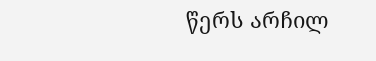წერს არჩილ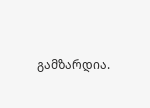გამზარდია.